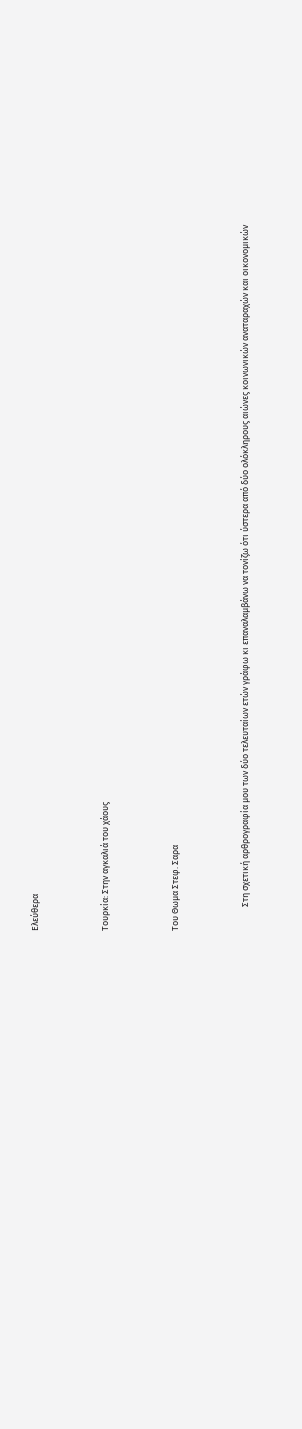Ελεύθερα



Τουρκία: Στην αγκαλιά του χάους



Του Θωμα Στεφ. Σαρα



            Στη σχετική αρθρογραφία μου των δύο τελευταίων ετών γράφω κι επαναλαμβάνω να τονίζω ότι ύστερα από δύο ολόκληρους αιώνες κοινωνικών αναταραχών και οικονομικών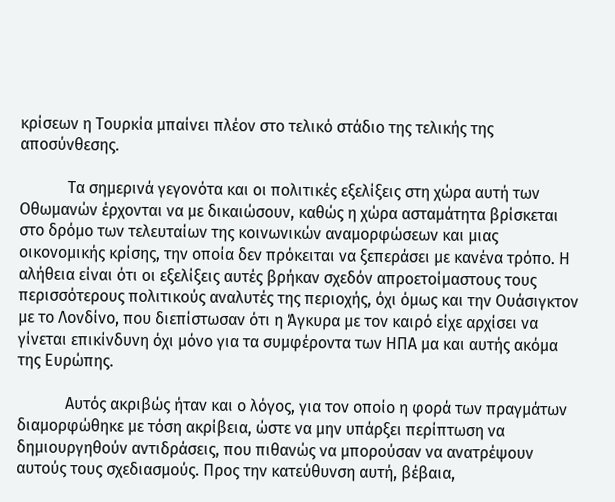κρίσεων η Τουρκία μπαίνει πλέον στο τελικό στάδιο της τελικής της αποσύνθεσης.

            Τα σημερινά γεγονότα και οι πολιτικές εξελίξεις στη χώρα αυτή των Οθωμανών έρχονται να με δικαιώσουν, καθώς η χώρα ασταμάτητα βρίσκεται στο δρόμο των τελευταίων της κοινωνικών αναμορφώσεων και μιας οικονομικής κρίσης, την οποία δεν πρόκειται να ξεπεράσει με κανένα τρόπο. Η αλήθεια είναι ότι οι εξελίξεις αυτές βρήκαν σχεδόν απροετοίμαστους τους περισσότερους πολιτικούς αναλυτές της περιοχής, όχι όμως και την Ουάσιγκτον με το Λονδίνο, που διεπίστωσαν ότι η Άγκυρα με τον καιρό είχε αρχίσει να γίνεται επικίνδυνη όχι μόνο για τα συμφέροντα των ΗΠΑ μα και αυτής ακόμα της Ευρώπης.

            Αυτός ακριβώς ήταν και ο λόγος, για τον οποίο η φορά των πραγμάτων διαμορφώθηκε με τόση ακρίβεια, ώστε να μην υπάρξει περίπτωση να δημιουργηθούν αντιδράσεις, που πιθανώς να μπορούσαν να ανατρέψουν αυτούς τους σχεδιασμούς. Προς την κατεύθυνση αυτή, βέβαια,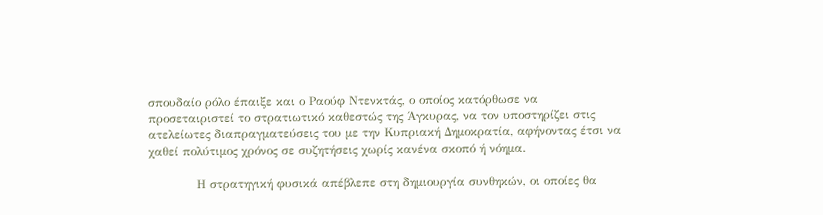σπουδαίο ρόλο έπαιξε και ο Ραούφ Ντενκτάς, ο οποίος κατόρθωσε να προσεταιριστεί το στρατιωτικό καθεστώς της Άγκυρας, να τον υποστηρίζει στις ατελείωτες διαπραγματεύσεις του με την Κυπριακή Δημοκρατία, αφήνοντας έτσι να χαθεί πολύτιμος χρόνος σε συζητήσεις χωρίς κανένα σκοπό ή νόημα.

            Η στρατηγική φυσικά απέβλεπε στη δημιουργία συνθηκών, οι οποίες θα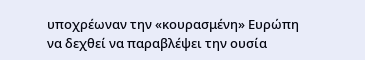υποχρέωναν την «κουρασμένη» Ευρώπη να δεχθεί να παραβλέψει την ουσία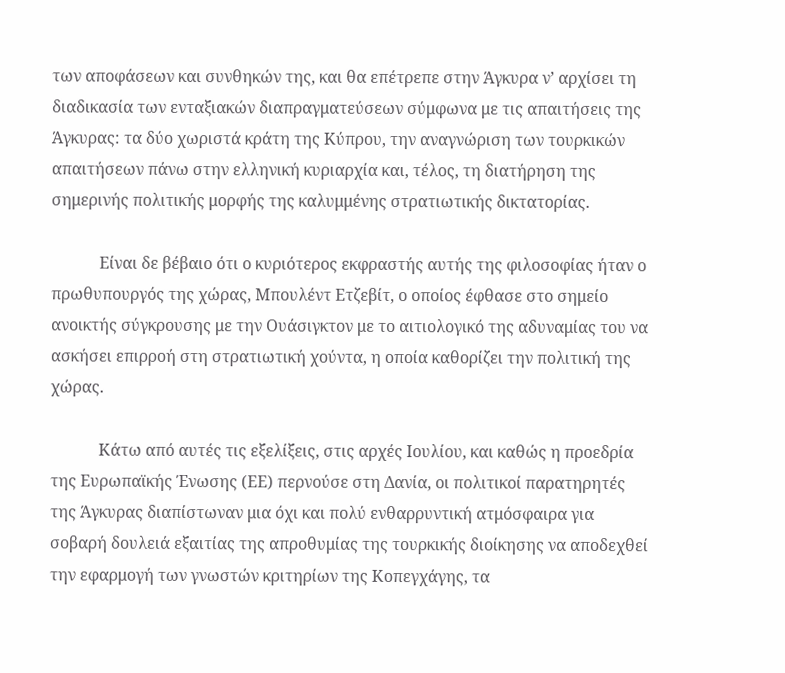των αποφάσεων και συνθηκών της, και θα επέτρεπε στην Άγκυρα ν’ αρχίσει τη διαδικασία των ενταξιακών διαπραγματεύσεων σύμφωνα με τις απαιτήσεις της Άγκυρας: τα δύο χωριστά κράτη της Κύπρου, την αναγνώριση των τουρκικών απαιτήσεων πάνω στην ελληνική κυριαρχία και, τέλος, τη διατήρηση της σημερινής πολιτικής μορφής της καλυμμένης στρατιωτικής δικτατορίας.

            Είναι δε βέβαιο ότι ο κυριότερος εκφραστής αυτής της φιλοσοφίας ήταν ο πρωθυπουργός της χώρας, Μπουλέντ Ετζεβίτ, ο οποίος έφθασε στο σημείο ανοικτής σύγκρουσης με την Ουάσιγκτον με το αιτιολογικό της αδυναμίας του να ασκήσει επιρροή στη στρατιωτική χούντα, η οποία καθορίζει την πολιτική της χώρας.

            Κάτω από αυτές τις εξελίξεις, στις αρχές Ιουλίου, και καθώς η προεδρία της Ευρωπαϊκής Ένωσης (ΕΕ) περνούσε στη Δανία, οι πολιτικοί παρατηρητές της Άγκυρας διαπίστωναν μια όχι και πολύ ενθαρρυντική ατμόσφαιρα για σοβαρή δουλειά εξαιτίας της απροθυμίας της τουρκικής διοίκησης να αποδεχθεί την εφαρμογή των γνωστών κριτηρίων της Κοπεγχάγης, τα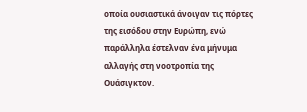οποία ουσιαστικά άνοιγαν τις πόρτες της εισόδου στην Ευρώπη, ενώ παράλληλα έστελναν ένα μήνυμα αλλαγής στη νοοτροπία της Ουάσιγκτον.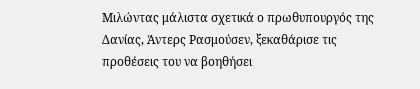Μιλώντας μάλιστα σχετικά ο πρωθυπουργός της Δανίας, Άντερς Ρασμούσεν, ξεκαθάρισε τις προθέσεις του να βοηθήσει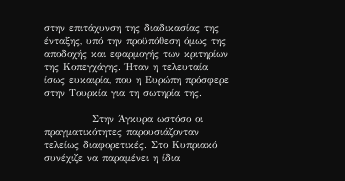στην επιτάχυνση της διαδικασίας της ένταξης, υπό την προϋπόθεση όμως της αποδοχής και εφαρμογής των κριτηρίων της Κοπεγχάγης. Ήταν η τελευταία ίσως ευκαιρία, που η Ευρώπη πρόσφερε στην Τουρκία για τη σωτηρία της.

            Στην Άγκυρα ωστόσο οι πραγματικότητες παρουσιάζονταν τελείως διαφορετικές. Στο Κυπριακό συνέχιζε να παραμένει η ίδια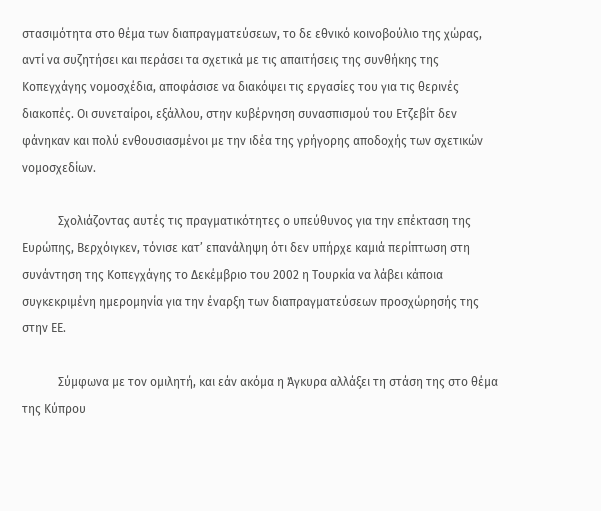στασιμότητα στο θέμα των διαπραγματεύσεων, το δε εθνικό κοινοβούλιο της χώρας, αντί να συζητήσει και περάσει τα σχετικά με τις απαιτήσεις της συνθήκης της Κοπεγχάγης νομοσχέδια, αποφάσισε να διακόψει τις εργασίες του για τις θερινές διακοπές. Οι συνεταίροι, εξάλλου, στην κυβέρνηση συνασπισμού του Ετζεβίτ δεν φάνηκαν και πολύ ενθουσιασμένοι με την ιδέα της γρήγορης αποδοχής των σχετικών νομοσχεδίων.

            Σχολιάζοντας αυτές τις πραγματικότητες ο υπεύθυνος για την επέκταση της Ευρώπης, Βερχόιγκεν, τόνισε κατ’ επανάληψη ότι δεν υπήρχε καμιά περίπτωση στη συνάντηση της Κοπεγχάγης το Δεκέμβριο του 2002 η Τουρκία να λάβει κάποια συγκεκριμένη ημερομηνία για την έναρξη των διαπραγματεύσεων προσχώρησής της στην ΕΕ.

            Σύμφωνα με τον ομιλητή, και εάν ακόμα η Άγκυρα αλλάξει τη στάση της στο θέμα της Κύπρου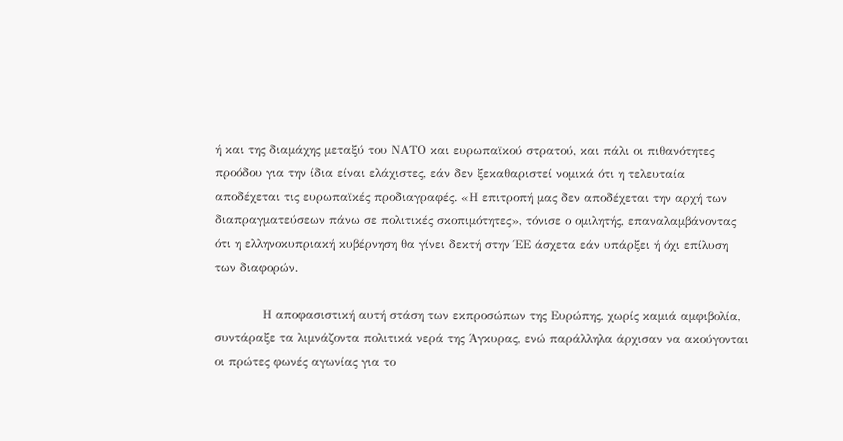ή και της διαμάχης μεταξύ του ΝΑΤΟ και ευρωπαϊκού στρατού, και πάλι οι πιθανότητες προόδου για την ίδια είναι ελάχιστες, εάν δεν ξεκαθαριστεί νομικά ότι η τελευταία αποδέχεται τις ευρωπαϊκές προδιαγραφές. «Η επιτροπή μας δεν αποδέχεται την αρχή των διαπραγματεύσεων πάνω σε πολιτικές σκοπιμότητες», τόνισε ο ομιλητής, επαναλαμβάνοντας ότι η ελληνοκυπριακή κυβέρνηση θα γίνει δεκτή στην ΈΕ άσχετα εάν υπάρξει ή όχι επίλυση των διαφορών.

            Η αποφασιστική αυτή στάση των εκπροσώπων της Ευρώπης, χωρίς καμιά αμφιβολία, συντάραξε τα λιμνάζοντα πολιτικά νερά της Άγκυρας, ενώ παράλληλα άρχισαν να ακούγονται οι πρώτες φωνές αγωνίας για το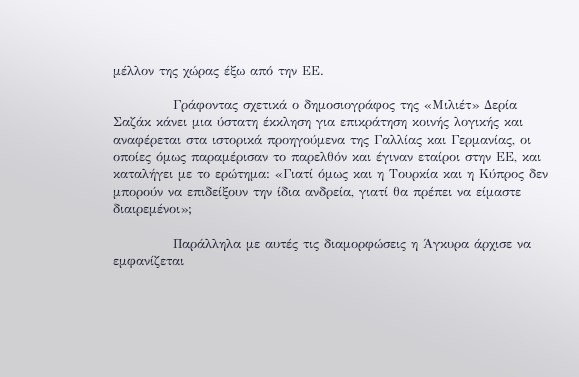μέλλον της χώρας έξω από την ΕΕ.

            Γράφοντας σχετικά ο δημοσιογράφος της «Μιλιέτ» Δερία Σαζάκ κάνει μια ύστατη έκκληση για επικράτηση κοινής λογικής και αναφέρεται στα ιστορικά προηγούμενα της Γαλλίας και Γερμανίας, οι οποίες όμως παραμέρισαν το παρελθόν και έγιναν εταίροι στην ΕΕ, και καταλήγει με το ερώτημα: «Γιατί όμως και η Τουρκία και η Κύπρος δεν μπορούν να επιδείξουν την ίδια ανδρεία, γιατί θα πρέπει να είμαστε διαιρεμένοι»;

            Παράλληλα με αυτές τις διαμορφώσεις η Άγκυρα άρχισε να εμφανίζεται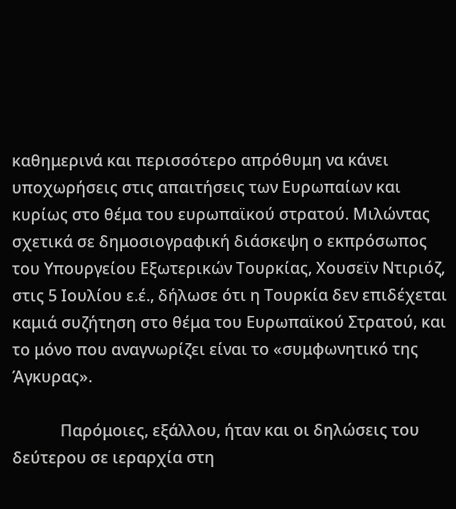καθημερινά και περισσότερο απρόθυμη να κάνει υποχωρήσεις στις απαιτήσεις των Ευρωπαίων και κυρίως στο θέμα του ευρωπαϊκού στρατού. Μιλώντας σχετικά σε δημοσιογραφική διάσκεψη ο εκπρόσωπος του Υπουργείου Εξωτερικών Τουρκίας, Χουσεϊν Ντιριόζ, στις 5 Ιουλίου ε.έ., δήλωσε ότι η Τουρκία δεν επιδέχεται καμιά συζήτηση στο θέμα του Ευρωπαϊκού Στρατού, και το μόνο που αναγνωρίζει είναι το «συμφωνητικό της Άγκυρας».

            Παρόμοιες, εξάλλου, ήταν και οι δηλώσεις του δεύτερου σε ιεραρχία στη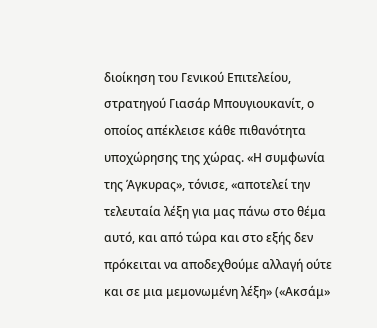διοίκηση του Γενικού Επιτελείου, στρατηγού Γιασάρ Μπουγιουκανίτ, ο οποίος απέκλεισε κάθε πιθανότητα υποχώρησης της χώρας. «Η συμφωνία της Άγκυρας», τόνισε, «αποτελεί την τελευταία λέξη για μας πάνω στο θέμα αυτό, και από τώρα και στο εξής δεν πρόκειται να αποδεχθούμε αλλαγή ούτε και σε μια μεμονωμένη λέξη» («Ακσάμ»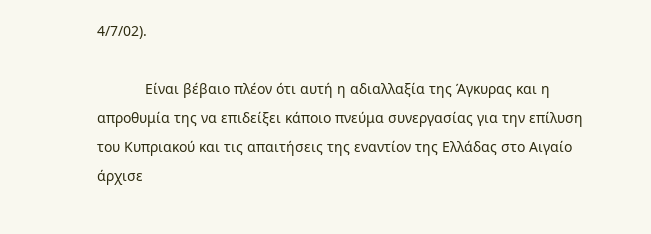4/7/02).

            Είναι βέβαιο πλέον ότι αυτή η αδιαλλαξία της Άγκυρας και η απροθυμία της να επιδείξει κάποιο πνεύμα συνεργασίας για την επίλυση του Κυπριακού και τις απαιτήσεις της εναντίον της Ελλάδας στο Αιγαίο άρχισε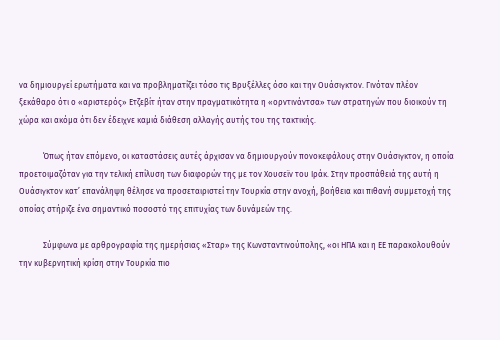να δημιουργεί ερωτήματα και να προβληματίζει τόσο τις Βρυξέλλες όσο και την Ουάσιγκτον. Γινόταν πλέον ξεκάθαρο ότι ο «αριστερός» Ετζεβίτ ήταν στην πραγματικότητα η «ορντινάντσα» των στρατηγών που διοικούν τη χώρα και ακόμα ότι δεν έδειχνε καμιά διάθεση αλλαγής αυτής του της τακτικής.

            Όπως ήταν επόμενο, οι καταστάσεις αυτές άρχισαν να δημιουργούν πονοκεφάλους στην Ουάσιγκτον, η οποία προετοιμαζόταν για την τελική επίλυση των διαφορών της με τον Χουσεϊν του Ιράκ. Στην προσπάθειά της αυτή η Ουάσιγκτον κατ’ επανάληψη θέλησε να προσεταιριστεί την Τουρκία στην ανοχή, βοήθεια και πιθανή συμμετοχή της οποίας στήριζε ένα σημαντικό ποσοστό της επιτυχίας των δυνάμεών της.

            Σύμφωνα με αρθρογραφία της ημερήσιας «Σταρ» της Κωνσταντινούπολης, «οι ΗΠΑ και η ΕΕ παρακολουθούν την κυβερνητική κρίση στην Τουρκία πιο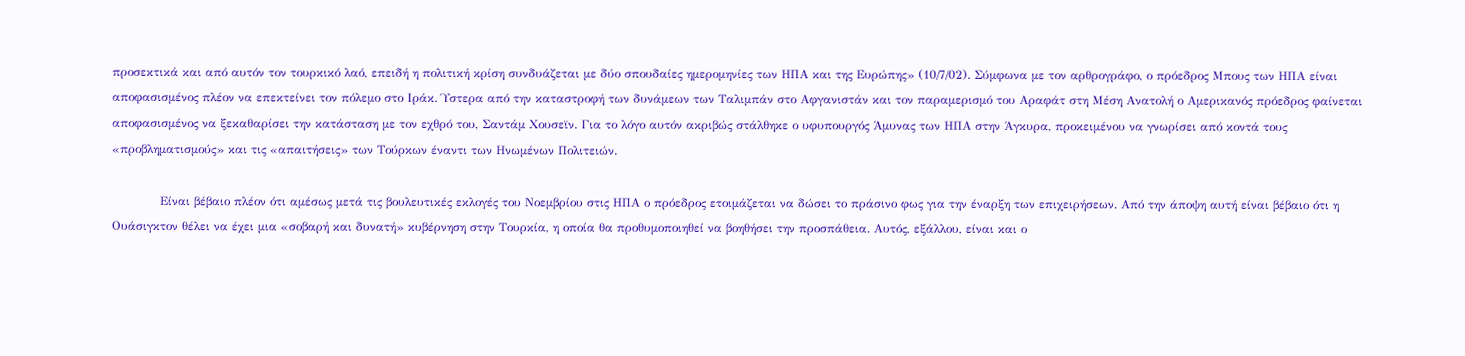προσεκτικά και από αυτόν τον τουρκικό λαό, επειδή η πολιτική κρίση συνδυάζεται με δύο σπουδαίες ημερομηνίες των ΗΠΑ και της Ευρώπης» (10/7/02). Σύμφωνα με τον αρθρογράφο, ο πρόεδρος Μπους των ΗΠΑ είναι αποφασισμένος πλέον να επεκτείνει τον πόλεμο στο Ιράκ. Ύστερα από την καταστροφή των δυνάμεων των Ταλιμπάν στο Αφγανιστάν και τον παραμερισμό του Αραφάτ στη Μέση Ανατολή ο Αμερικανός πρόεδρος φαίνεται αποφασισμένος να ξεκαθαρίσει την κατάσταση με τον εχθρό του, Σαντάμ Χουσεϊν. Για το λόγο αυτόν ακριβώς στάλθηκε ο υφυπουργός Άμυνας των ΗΠΑ στην Άγκυρα, προκειμένου να γνωρίσει από κοντά τους «προβληματισμούς» και τις «απαιτήσεις» των Τούρκων έναντι των Ηνωμένων Πολιτειών.

            Είναι βέβαιο πλέον ότι αμέσως μετά τις βουλευτικές εκλογές του Νοεμβρίου στις ΗΠΑ ο πρόεδρος ετοιμάζεται να δώσει το πράσινο φως για την έναρξη των επιχειρήσεων. Από την άποψη αυτή είναι βέβαιο ότι η Ουάσιγκτον θέλει να έχει μια «σοβαρή και δυνατή» κυβέρνηση στην Τουρκία, η οποία θα προθυμοποιηθεί να βοηθήσει την προσπάθεια. Αυτός, εξάλλου, είναι και ο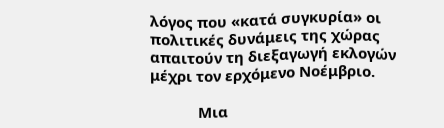λόγος που «κατά συγκυρία» οι πολιτικές δυνάμεις της χώρας απαιτούν τη διεξαγωγή εκλογών μέχρι τον ερχόμενο Νοέμβριο.

            Μια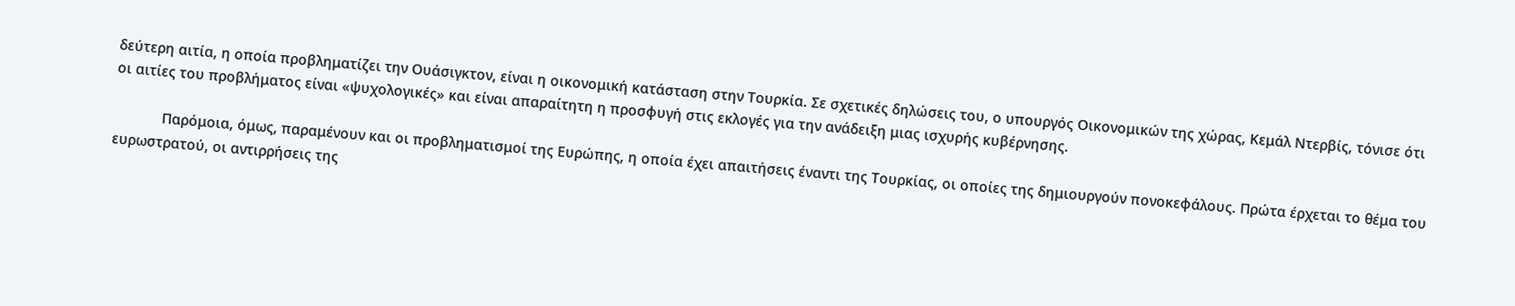δεύτερη αιτία, η οποία προβληματίζει την Ουάσιγκτον, είναι η οικονομική κατάσταση στην Τουρκία. Σε σχετικές δηλώσεις του, ο υπουργός Οικονομικών της χώρας, Κεμάλ Ντερβίς, τόνισε ότι οι αιτίες του προβλήματος είναι «ψυχολογικές» και είναι απαραίτητη η προσφυγή στις εκλογές για την ανάδειξη μιας ισχυρής κυβέρνησης.

            Παρόμοια, όμως, παραμένουν και οι προβληματισμοί της Ευρώπης, η οποία έχει απαιτήσεις έναντι της Τουρκίας, οι οποίες της δημιουργούν πονοκεφάλους. Πρώτα έρχεται το θέμα του ευρωστρατού, οι αντιρρήσεις της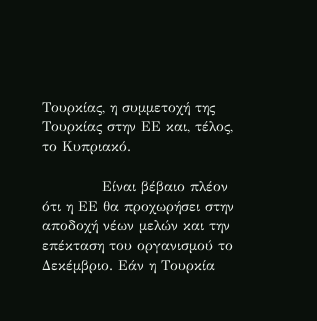Τουρκίας, η συμμετοχή της Τουρκίας στην ΕΕ και, τέλος, το Κυπριακό.

            Είναι βέβαιο πλέον ότι η ΕΕ θα προχωρήσει στην αποδοχή νέων μελών και την επέκταση του οργανισμού το Δεκέμβριο. Εάν η Τουρκία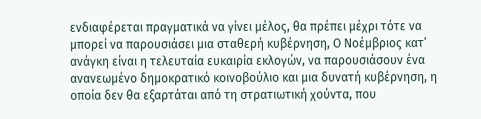ενδιαφέρεται πραγματικά να γίνει μέλος, θα πρέπει μέχρι τότε να μπορεί να παρουσιάσει μια σταθερή κυβέρνηση, Ο Νοέμβριος κατ’ ανάγκη είναι η τελευταία ευκαιρία εκλογών, να παρουσιάσουν ένα ανανεωμένο δημοκρατικό κοινοβούλιο και μια δυνατή κυβέρνηση, η οποία δεν θα εξαρτάται από τη στρατιωτική χούντα, που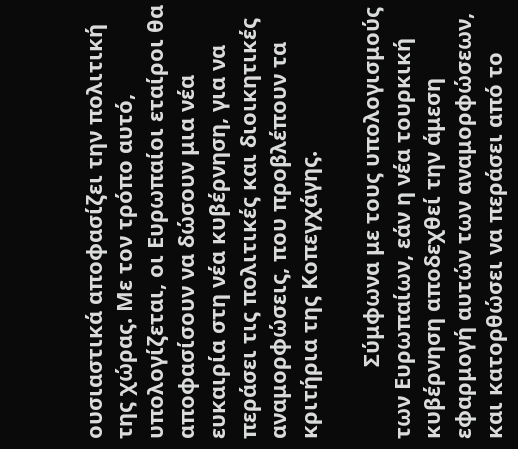ουσιαστικά αποφασίζει την πολιτική της χώρας. Με τον τρόπο αυτό, υπολογίζεται, οι Ευρωπαίοι εταίροι θα αποφασίσουν να δώσουν μια νέα ευκαιρία στη νέα κυβέρνηση, για να περάσει τις πολιτικές και διοικητικές αναμορφώσεις, που προβλέπουν τα κριτήρια της Κοπεγχάγης.

            Σύμφωνα με τους υπολογισμούς των Ευρωπαίων, εάν η νέα τουρκική κυβέρνηση αποδεχθεί την άμεση εφαρμογή αυτών των αναμορφώσεων, και κατορθώσει να περάσει από το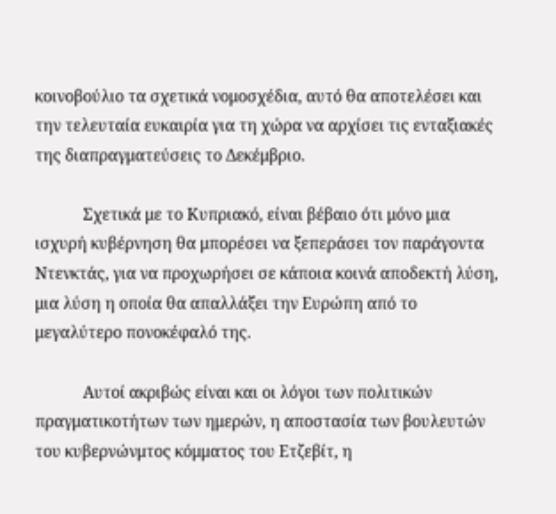κοινοβούλιο τα σχετικά νομοσχέδια, αυτό θα αποτελέσει και την τελευταία ευκαιρία για τη χώρα να αρχίσει τις ενταξιακές της διαπραγματεύσεις το Δεκέμβριο.

            Σχετικά με το Κυπριακό, είναι βέβαιο ότι μόνο μια ισχυρή κυβέρνηση θα μπορέσει να ξεπεράσει τον παράγοντα Ντενκτάς, για να προχωρήσει σε κάποια κοινά αποδεκτή λύση, μια λύση η οποία θα απαλλάξει την Ευρώπη από το μεγαλύτερο πονοκέφαλό της.

            Αυτοί ακριβώς είναι και οι λόγοι των πολιτικών πραγματικοτήτων των ημερών, η αποστασία των βουλευτών του κυβερνώνμτος κόμματος του Ετζεβίτ, η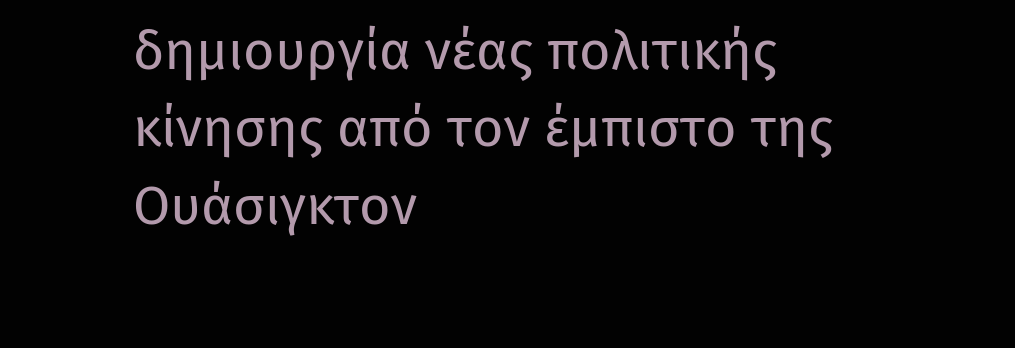δημιουργία νέας πολιτικής κίνησης από τον έμπιστο της Ουάσιγκτον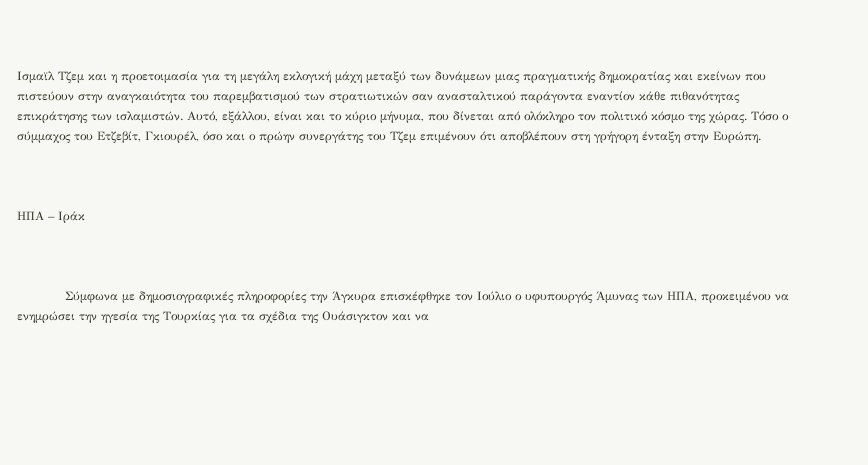Ισμαϊλ Τζεμ και η προετοιμασία για τη μεγάλη εκλογική μάχη μεταξύ των δυνάμεων μιας πραγματικής δημοκρατίας και εκείνων που πιστεύουν στην αναγκαιότητα του παρεμβατισμού των στρατιωτικών σαν ανασταλτικού παράγοντα εναντίον κάθε πιθανότητας επικράτησης των ισλαμιστών. Αυτό, εξάλλου, είναι και το κύριο μήνυμα, που δίνεται από ολόκληρο τον πολιτικό κόσμο της χώρας. Τόσο ο σύμμαχος του Ετζεβίτ, Γκιουρέλ, όσο και ο πρώην συνεργάτης του Τζεμ επιμένουν ότι αποβλέπουν στη γρήγορη ένταξη στην Ευρώπη.



ΗΠΑ – Ιράκ



            Σύμφωνα με δημοσιογραφικές πληροφορίες την Άγκυρα επισκέφθηκε τον Ιούλιο ο υφυπουργός Άμυνας των ΗΠΑ, προκειμένου να ενημρώσει την ηγεσία της Τουρκίας για τα σχέδια της Ουάσιγκτον και να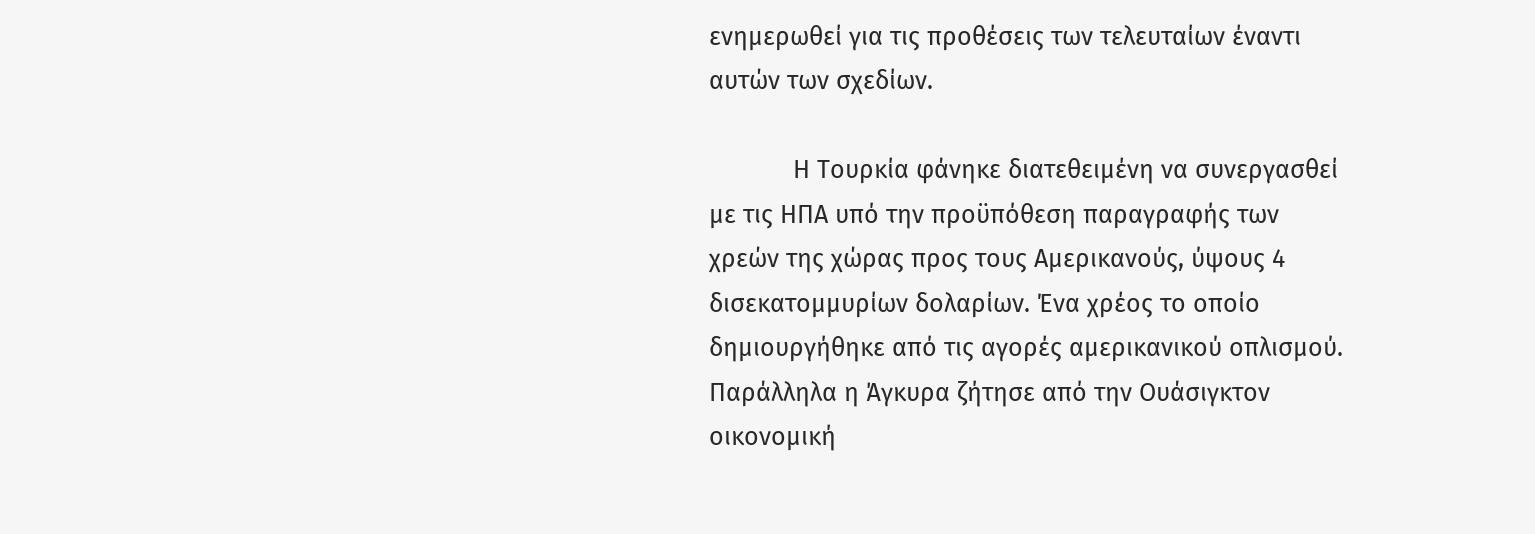ενημερωθεί για τις προθέσεις των τελευταίων έναντι αυτών των σχεδίων.

            Η Τουρκία φάνηκε διατεθειμένη να συνεργασθεί με τις ΗΠΑ υπό την προϋπόθεση παραγραφής των χρεών της χώρας προς τους Αμερικανούς, ύψους 4 δισεκατομμυρίων δολαρίων. Ένα χρέος το οποίο δημιουργήθηκε από τις αγορές αμερικανικού οπλισμού. Παράλληλα η Άγκυρα ζήτησε από την Ουάσιγκτον οικονομική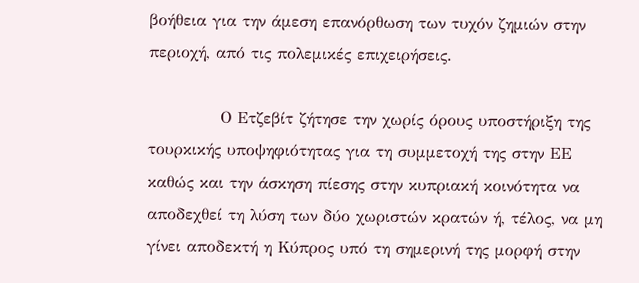βοήθεια για την άμεση επανόρθωση των τυχόν ζημιών στην περιοχή, από τις πολεμικές επιχειρήσεις.

            Ο Ετζεβίτ ζήτησε την χωρίς όρους υποστήριξη της τουρκικής υποψηφιότητας για τη συμμετοχή της στην ΕΕ καθώς και την άσκηση πίεσης στην κυπριακή κοινότητα να αποδεχθεί τη λύση των δύο χωριστών κρατών ή, τέλος, να μη γίνει αποδεκτή η Κύπρος υπό τη σημερινή της μορφή στην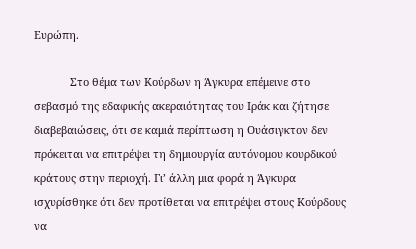Ευρώπη.

            Στο θέμα των Κούρδων η Άγκυρα επέμεινε στο σεβασμό της εδαφικής ακεραιότητας του Ιράκ και ζήτησε διαβεβαιώσεις, ότι σε καμιά περίπτωση η Ουάσιγκτον δεν πρόκειται να επιτρέψει τη δημιουργία αυτόνομου κουρδικού κράτους στην περιοχή. Γι’ άλλη μια φορά η Άγκυρα ισχυρίσθηκε ότι δεν προτίθεται να επιτρέψει στους Κούρδους να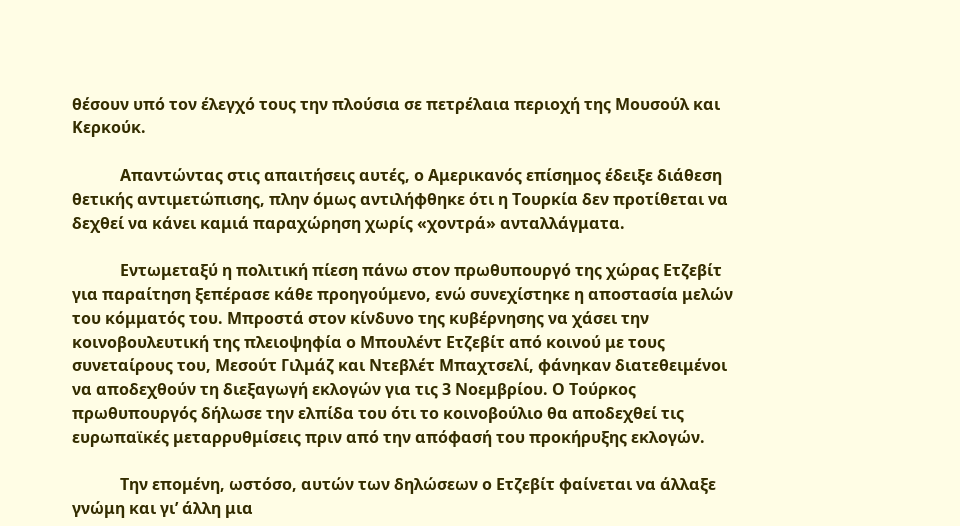θέσουν υπό τον έλεγχό τους την πλούσια σε πετρέλαια περιοχή της Μουσούλ και Κερκούκ.

            Απαντώντας στις απαιτήσεις αυτές, ο Αμερικανός επίσημος έδειξε διάθεση θετικής αντιμετώπισης, πλην όμως αντιλήφθηκε ότι η Τουρκία δεν προτίθεται να δεχθεί να κάνει καμιά παραχώρηση χωρίς «χοντρά» ανταλλάγματα.

            Εντωμεταξύ η πολιτική πίεση πάνω στον πρωθυπουργό της χώρας Ετζεβίτ για παραίτηση ξεπέρασε κάθε προηγούμενο, ενώ συνεχίστηκε η αποστασία μελών του κόμματός του. Μπροστά στον κίνδυνο της κυβέρνησης να χάσει την κοινοβουλευτική της πλειοψηφία ο Μπουλέντ Ετζεβίτ από κοινού με τους συνεταίρους του, Μεσούτ Γιλμάζ και Ντεβλέτ Μπαχτσελί, φάνηκαν διατεθειμένοι να αποδεχθούν τη διεξαγωγή εκλογών για τις 3 Νοεμβρίου. Ο Τούρκος πρωθυπουργός δήλωσε την ελπίδα του ότι το κοινοβούλιο θα αποδεχθεί τις ευρωπαϊκές μεταρρυθμίσεις πριν από την απόφασή του προκήρυξης εκλογών.

            Την επομένη, ωστόσο, αυτών των δηλώσεων ο Ετζεβίτ φαίνεται να άλλαξε γνώμη και γι’ άλλη μια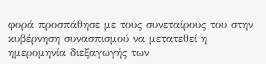φορά προσπάθησε με τους συνεταίρους του στην κυβέρνηση συνασπισμού να μετατεθεί η ημερομηνία διεξαγωγής των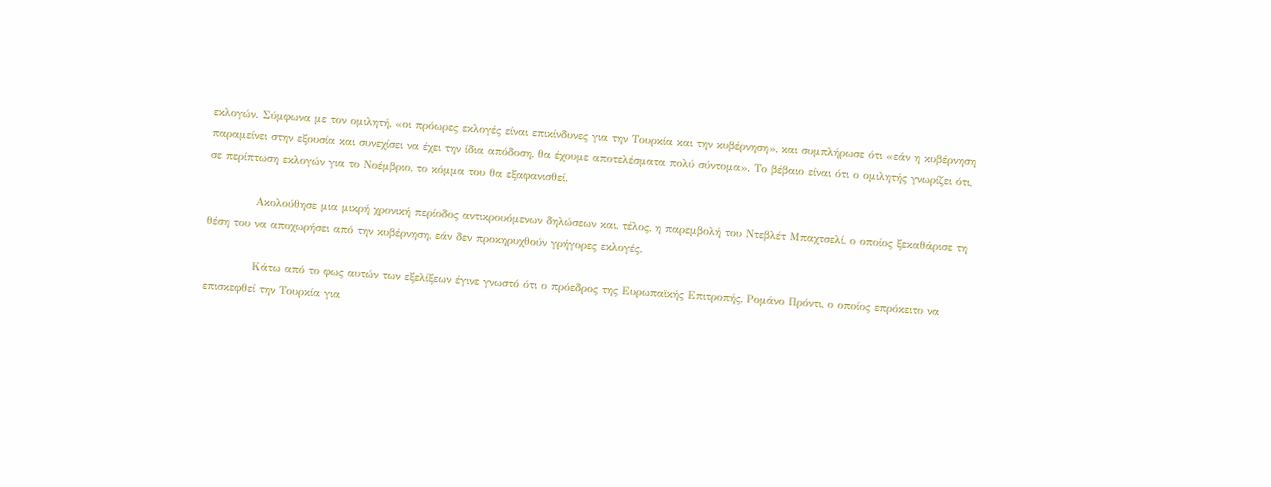εκλογών. Σύμφωνα με τον ομιλητή, «οι πρόωρες εκλογές είναι επικίνδυνες για την Τουρκία και την κυβέρνηση», και συμπλήρωσε ότι «εάν η κυβέρνηση παραμείνει στην εξουσία και συνεχίσει να έχει την ίδια απόδοση, θα έχουμε αποτελέσματα πολύ σύντομα». Το βέβαιο είναι ότι ο ομιλητής γνωρίζει ότι, σε περίπτωση εκλογών για το Νοέμβριο, το κόμμα του θα εξαφανισθεί.

            Ακολούθησε μια μικρή χρονική περίοδος αντικρουόμενων δηλώσεων και, τέλος, η παρεμβολή του Ντεβλέτ Μπαχτσελί, ο οποίος ξεκαθάρισε τη θέση του να αποχωρήσει από την κυβέρνηση, εάν δεν προκηρυχθούν γρήγορες εκλογές.

            Κάτω από το φως αυτών των εξελίξεων έγινε γνωστό ότι ο πρόεδρος της Ευρωπαϊκής Επιτροπής, Ρομάνο Πρόντι, ο οποίος επρόκειτο να επισκεφθεί την Τουρκία για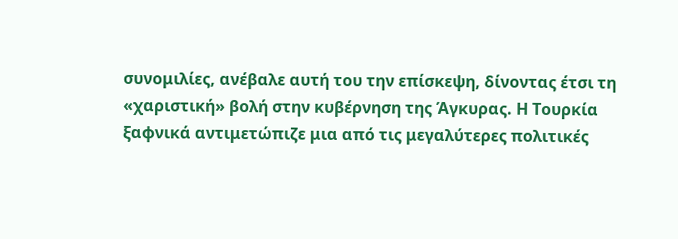συνομιλίες, ανέβαλε αυτή του την επίσκεψη, δίνοντας έτσι τη «χαριστική» βολή στην κυβέρνηση της Άγκυρας. Η Τουρκία ξαφνικά αντιμετώπιζε μια από τις μεγαλύτερες πολιτικές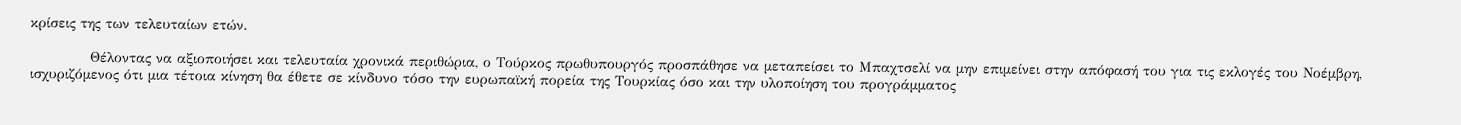κρίσεις της των τελευταίων ετών.

            Θέλοντας να αξιοποιήσει και τελευταία χρονικά περιθώρια, ο Τούρκος πρωθυπουργός προσπάθησε να μεταπείσει το Μπαχτσελί να μην επιμείνει στην απόφασή του για τις εκλογές του Νοέμβρη, ισχυριζόμενος ότι μια τέτοια κίνηση θα έθετε σε κίνδυνο τόσο την ευρωπαϊκή πορεία της Τουρκίας όσο και την υλοποίηση του προγράμματος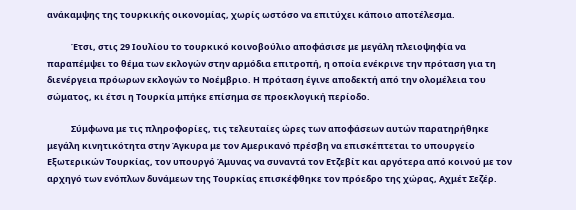ανάκαμψης της τουρκικής οικονομίας, χωρίς ωστόσο να επιτύχει κάποιο αποτέλεσμα.

            Έτσι, στις 29 Ιουλίου το τουρκικό κοινοβούλιο αποφάσισε με μεγάλη πλειοψηφία να παραπέμψει το θέμα των εκλογών στην αρμόδια επιτροπή, η οποία ενέκρινε την πρόταση για τη διενέργεια πρόωρων εκλογών το Νοέμβριο. Η πρόταση έγινε αποδεκτή από την ολομέλεια του σώματος, κι έτσι η Τουρκία μπήκε επίσημα σε προεκλογική περίοδο.

            Σύμφωνα με τις πληροφορίες, τις τελευταίες ώρες των αποφάσεων αυτών παρατηρήθηκε μεγάλη κινητικότητα στην Άγκυρα με τον Αμερικανό πρέσβη να επισκέπτεται το υπουργείο Εξωτερικών Τουρκίας, τον υπουργό Άμυνας να συναντά τον Ετζεβίτ και αργότερα από κοινού με τον αρχηγό των ενόπλων δυνάμεων της Τουρκίας επισκέφθηκε τον πρόεδρο της χώρας, Αχμέτ Σεζέρ.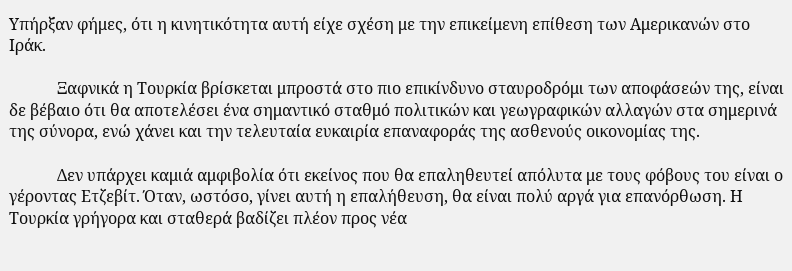Υπήρξαν φήμες, ότι η κινητικότητα αυτή είχε σχέση με την επικείμενη επίθεση των Αμερικανών στο Ιράκ.

            Ξαφνικά η Τουρκία βρίσκεται μπροστά στο πιο επικίνδυνο σταυροδρόμι των αποφάσεών της, είναι δε βέβαιο ότι θα αποτελέσει ένα σημαντικό σταθμό πολιτικών και γεωγραφικών αλλαγών στα σημερινά της σύνορα, ενώ χάνει και την τελευταία ευκαιρία επαναφοράς της ασθενούς οικονομίας της.

            Δεν υπάρχει καμιά αμφιβολία ότι εκείνος που θα επαληθευτεί απόλυτα με τους φόβους του είναι ο γέροντας Ετζεβίτ. Όταν, ωστόσο, γίνει αυτή η επαλήθευση, θα είναι πολύ αργά για επανόρθωση. Η Τουρκία γρήγορα και σταθερά βαδίζει πλέον προς νέα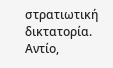στρατιωτική δικτατορία. Αντίο,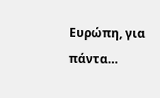Ευρώπη, για πάντα…